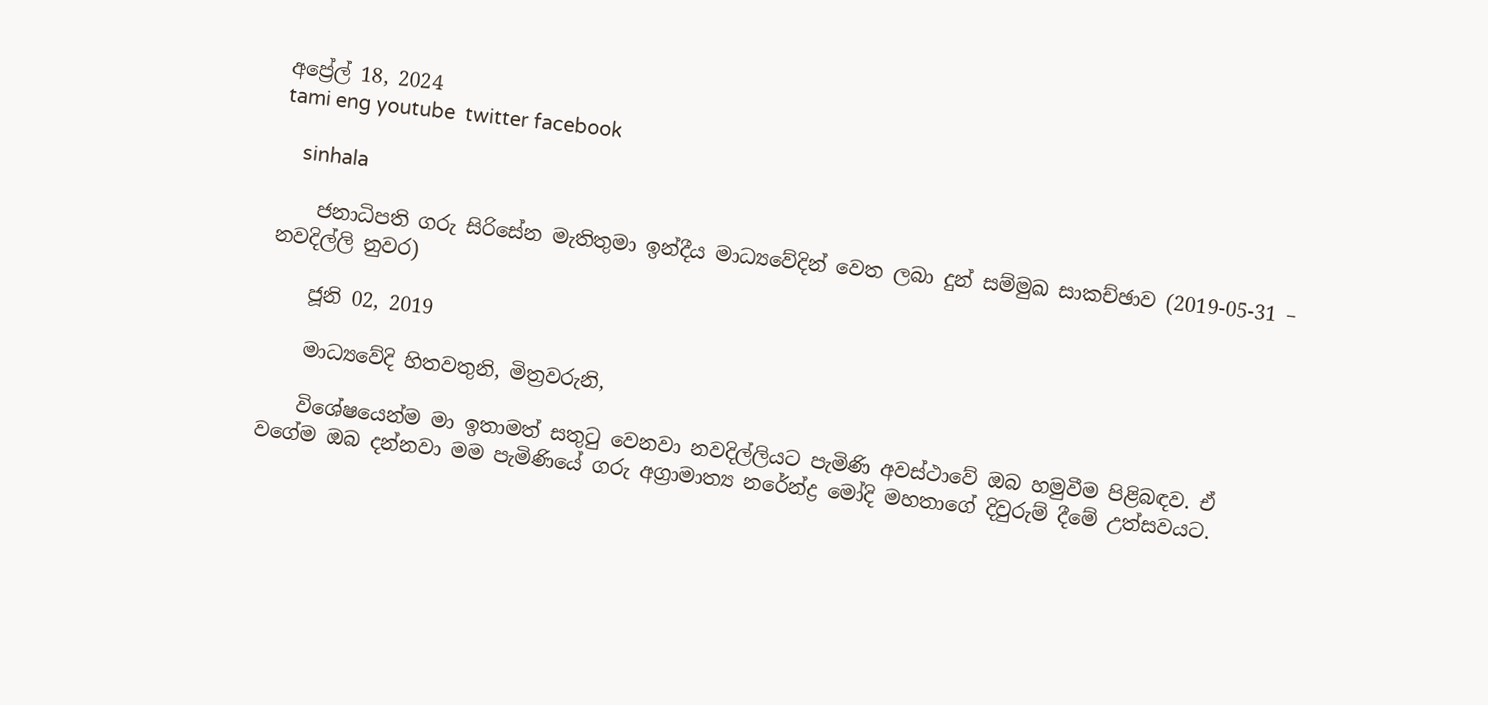අප්‍රේල් 18, 2024
tami eng youtube  twitter facebook

    sinhala

    ජනාධිපති ගරු සිරිසේන මැතිතුමා ඉන්දීය මාධ්‍යවේදින් වෙත ලබා දුන් සම්මුඛ සාකච්ඡාව (2019-05-31 – නවදිල්ලි නුවර)

    ජූනි 02, 2019

    මාධ්‍යවේදි හිතවතුනි, මිත්‍රවරුනි,

    විශේෂයෙන්ම මා ඉතාමත් සතුටු වෙනවා නවදිල්ලියට පැමිණි අවස්ථාවේ ඔබ හමුවීම පිළිබඳව. ඒ වගේම ඔබ දන්නවා මම පැමිණියේ ගරු අග්‍රාමාත්‍ය නරේන්ද්‍ර මෝදි මහතාගේ දිවුරුම් දීමේ උත්සවයට.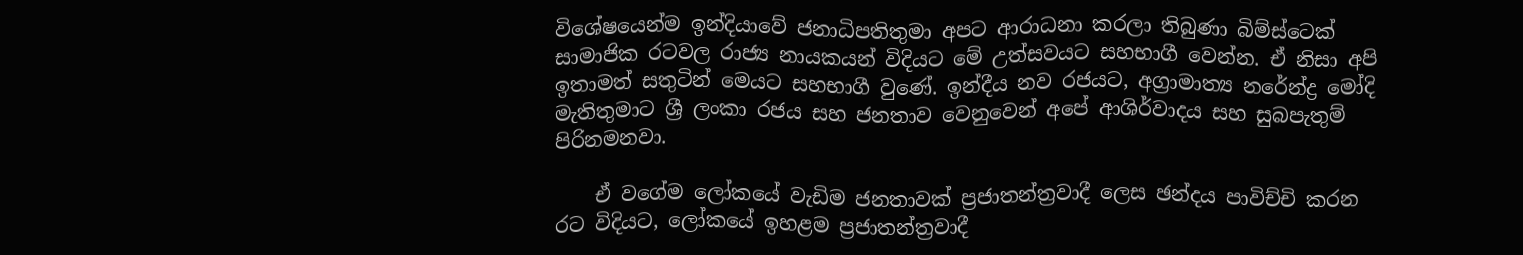විශේෂයෙන්ම ඉන්දියාවේ ජනාධිපතිතුමා අපට ආරාධනා කරලා තිබුණා බිම්ස්ටෙක් සාමාජික රටවල රාජ්‍ය නායකයන් විදියට මේ උත්සවයට සහභාගී වෙන්න. ඒ නිසා අපි ඉතාමත් සතුටින් මෙයට සහභාගී වුණේ. ඉන්දීය නව රජයට, අග්‍රාමාත්‍ය නරේන්ද්‍ර මෝදි මැතිතුමාට ශ්‍රී ලංකා රජය සහ ජනතාව වෙනුවෙන් අපේ ආශිර්වාදය සහ සුබපැතුම් පිරිනමනවා.

    ඒ වගේම ලෝකයේ වැඩිම ජනතාවක් ප්‍රජාතන්ත්‍රවාදී ලෙස ඡන්දය පාවිච්චි කරන රට විදියට, ලෝකයේ ඉහළම ප්‍රජාතන්ත්‍රවාදී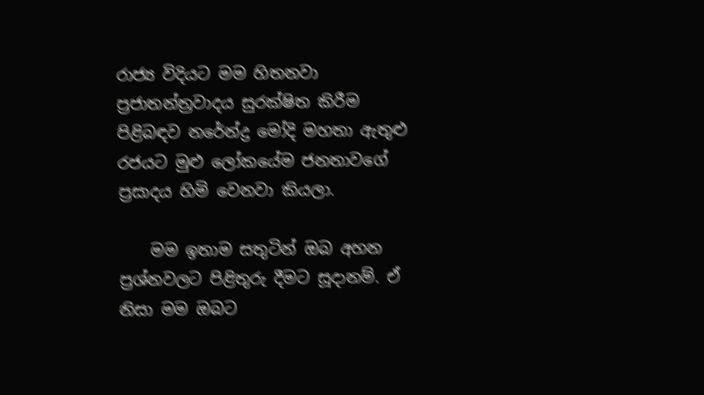රාජ්‍ය විදියට මම හිතනවා ප්‍රජාතන්ත්‍රවාදය සුරක්ෂිත කිරීම පිළිබඳව නරේන්ද්‍ර මෝදි මහතා ඇතුළු රජයට මුළු ලෝකයේම ජනතාවගේ ප්‍රසාදය හිමි වෙනවා කියලා.

    මම ඉතාම සතුටින් ඔබ අහන ප්‍රශ්නවලට පිළිතුරු දීමට සූදානම්. ඒ නිසා මම ඔබට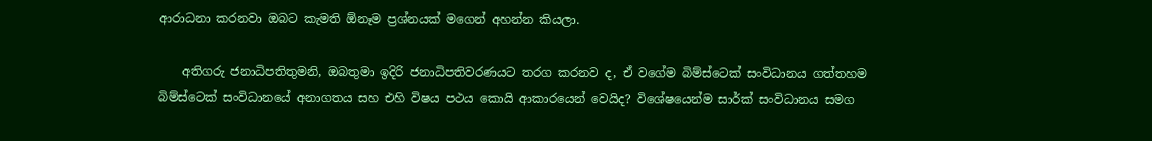ආරාධනා කරනවා ඔබට කැමති ඕනෑම ප්‍රශ්නයක් මගෙන් අහන්න කියලා.

    අතිගරු ජනාධිපතිතුමනි, ඔබතුමා ඉදිරි ජනාධිපතිවරණයට තරග කරනව ද, ඒ වගේම බිම්ස්ටෙක් සංවිධානය ගත්තහම බිම්ස්ටෙක් සංවිධානයේ අනාගතය සහ එහි විෂය පථය කොයි ආකාරයෙන් වෙයිද? විශේෂයෙන්ම සාර්ක් සංවිධානය සමග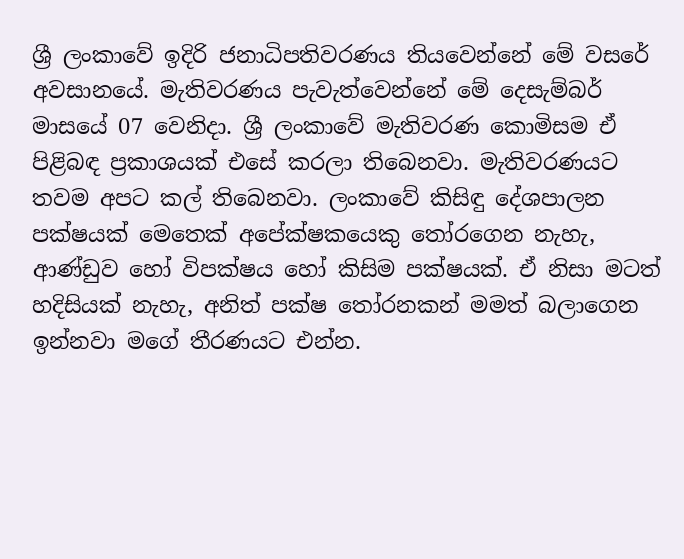ශ්‍රී ලංකාවේ ඉදිරි ජනාධිපතිවරණය තියවෙන්නේ මේ වසරේ අවසානයේ. මැතිවරණය පැවැත්වෙන්නේ මේ දෙසැම්බර් මාසයේ 07 වෙනිදා. ශ්‍රී ලංකාවේ මැතිවරණ කොමිසම ඒ පිළිබඳ ප්‍රකාශයක් එසේ කරලා තිබෙනවා. මැතිවරණයට තවම අපට කල් තිබෙනවා. ලංකාවේ කිසිඳු දේශපාලන පක්ෂයක් මෙතෙක් අපේක්ෂකයෙකු තෝරගෙන නැහැ, ආණ්ඩුව හෝ විපක්ෂය හෝ කිසිම පක්ෂයක්. ඒ නිසා මටත් හදිසියක් නැහැ, අනිත් පක්ෂ තෝරනකන් මමත් බලාගෙන ඉන්නවා මගේ තීරණයට එන්න.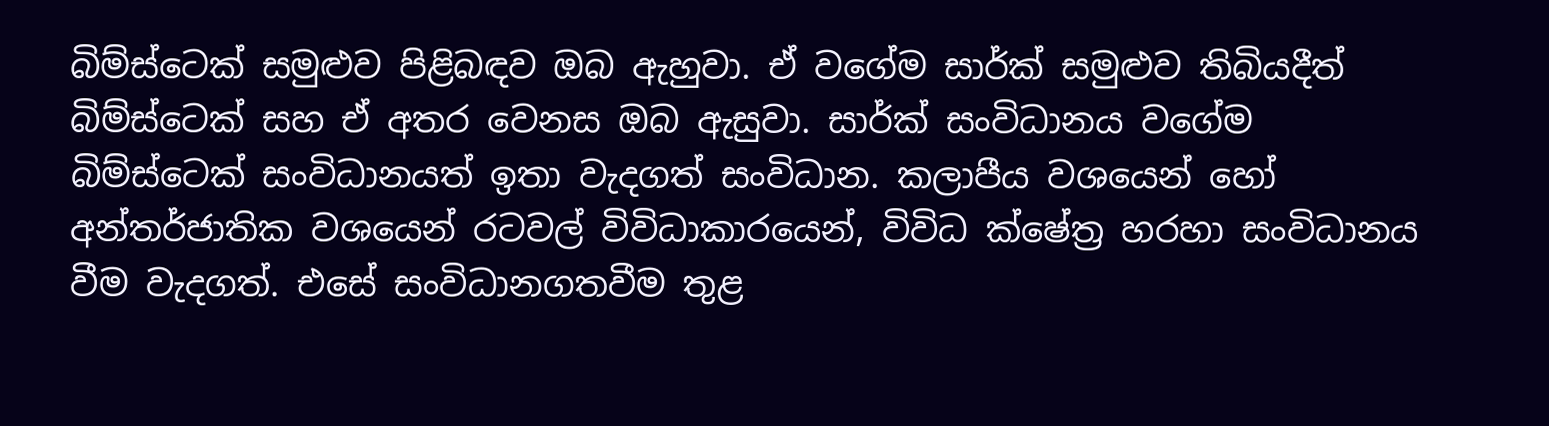බිම්ස්ටෙක් සමුළුව පිළිබඳව ඔබ ඇහුවා. ඒ වගේම සාර්ක් සමුළුව තිබියදීත් බිම්ස්ටෙක් සහ ඒ අතර වෙනස ඔබ ඇසුවා. සාර්ක් සංවිධානය වගේම බිම්ස්ටෙක් සංවිධානයත් ඉතා වැදගත් සංවිධාන. කලාපීය වශයෙන් හෝ අන්තර්ජාතික වශයෙන් රටවල් විවිධාකාරයෙන්, විවිධ ක්ෂේත්‍ර හරහා සංවිධානය වීම වැදගත්. එසේ සංවිධානගතවීම තුළ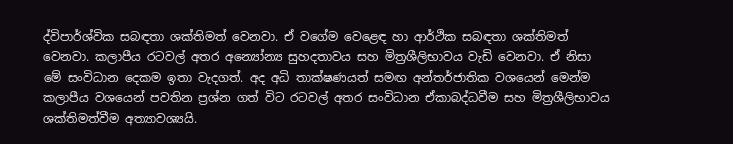ද්විපාර්ශ්වික සබඳතා ශක්තිමත් වෙනවා. ඒ වගේම වෙළෙඳ හා ආර්ථික සබඳතා ශක්තිමත් වෙනවා. කලාපීය රටවල් අතර අන්‍යෝන්‍ය සුහදතාවය සහ මිත්‍රශීලිභාවය වැඩි වෙනවා. ඒ නිසා මේ සංවිධාන දෙකම ඉතා වැදගත්. අද අධි තාක්ෂණයත් සමඟ අන්තර්ජාතික වශයෙන් මෙන්ම කලාපීය වශයෙන් පවතින ප්‍රශ්න ගත් විට රටවල් අතර සංවිධාන ඒකාබද්ධවීම සහ මිත්‍රශීලිභාවය ශක්තිමත්වීම අත්‍යාවශ්‍යයි.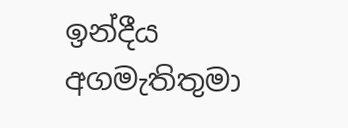ඉන්දීය අගමැතිතුමා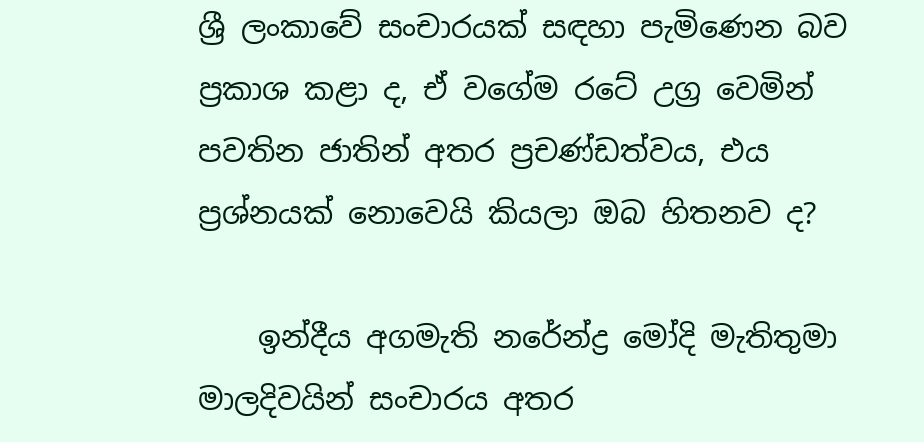ශ්‍රී ලංකාවේ සංචාරයක් සඳහා පැමිණෙන බව ප්‍රකාශ කළා ද, ඒ වගේම රටේ උග්‍ර වෙමින් පවතින ජාතින් අතර ප්‍රචණ්ඩත්වය, එය ප්‍රශ්නයක් නොවෙයි කියලා ඔබ හිතනව ද?

    ඉන්දීය අගමැති නරේන්ද්‍ර මෝදි මැතිතුමා මාලදිවයින් සංචාරය අතර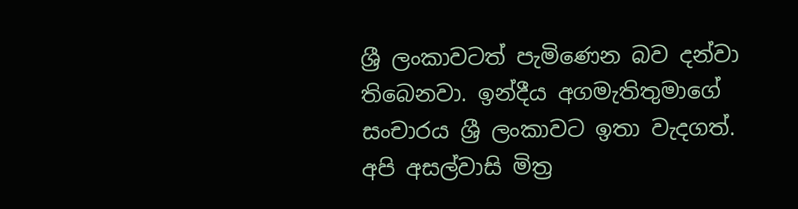ශ්‍රී ලංකාවටත් පැමිණෙන බව දන්වා තිබෙනවා. ඉන්දීය අගමැතිතුමාගේ සංචාරය ශ්‍රී ලංකාවට ඉතා වැදගත්. අපි අසල්වාසි මිත්‍ර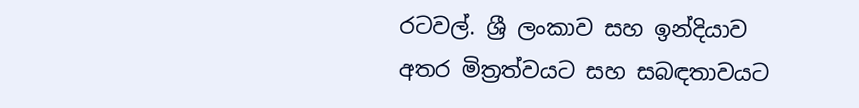රටවල්. ශ්‍රී ලංකාව සහ ඉන්දියාව අතර මිත්‍රත්වයට සහ සබඳතාවයට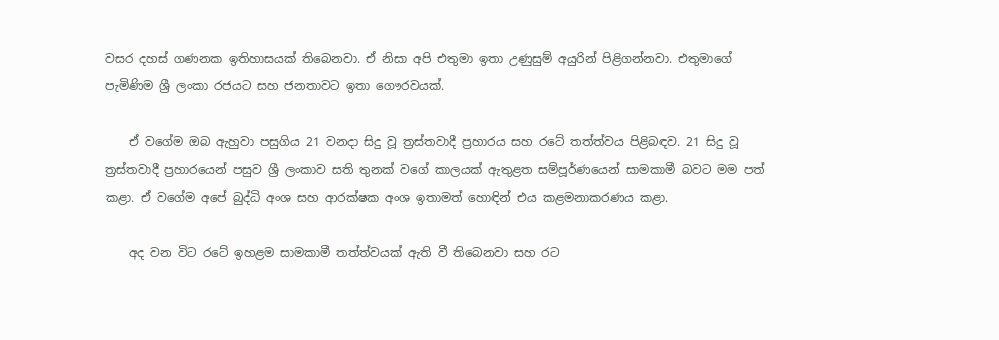වසර දහස් ගණනක ඉතිහාසයක් තිබෙනවා. ඒ නිසා අපි එතුමා ඉතා උණුසුම් අයුරින් පිළිගන්නවා. එතුමාගේ පැමිණිම ශ්‍රී ලංකා රජයට සහ ජනතාවට ඉතා ගෞරවයක්.

    ඒ වගේම ඔබ ඇහුවා පසුගිය 21 වනදා සිදු වූ ත්‍රස්තවාදී ප්‍රහාරය සහ රටේ තත්ත්වය පිළිබඳව. 21 සිදු වූ ත්‍රස්තවාදී ප්‍රහාරයෙන් පසුව ශ්‍රී ලංකාව සති තුනක් වගේ කාලයක් ඇතුළත සම්පූර්ණයෙන් සාමකාමී බවට මම පත් කළා. ඒ වගේම අපේ බුද්ධි අංශ සහ ආරක්ෂක අංශ ඉතාමත් හොඳින් එය කළමනාකරණය කළා.

    අද වන විට රටේ ඉහළම සාමකාමී තත්ත්වයක් ඇති වී තිබෙනවා සහ රට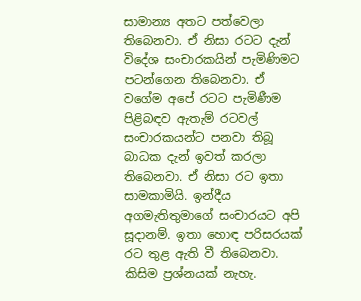සාමාන්‍ය අතට පත්වෙලා තිබෙනවා. ඒ නිසා රටට දැන් විදේශ සංචාරකයින් පැමිණිමට පටන්ගෙන තිබෙනවා. ඒ වගේම අපේ රටට පැමිණීම පිළිබඳව ඇතැම් රටවල් සංචාරකයන්ට පනවා තිබූ බාධක දැන් ඉවත් කරලා තිබෙනවා. ඒ නිසා රට ඉතා සාමකාමියි. ඉන්දීය අගමැතිතුමාගේ සංචාරයට අපි සූදානම්. ඉතා හොඳ පරිසරයක් රට තුළ ඇති වී තිබෙනවා. කිසිම ප්‍රශ්නයක් නැහැ.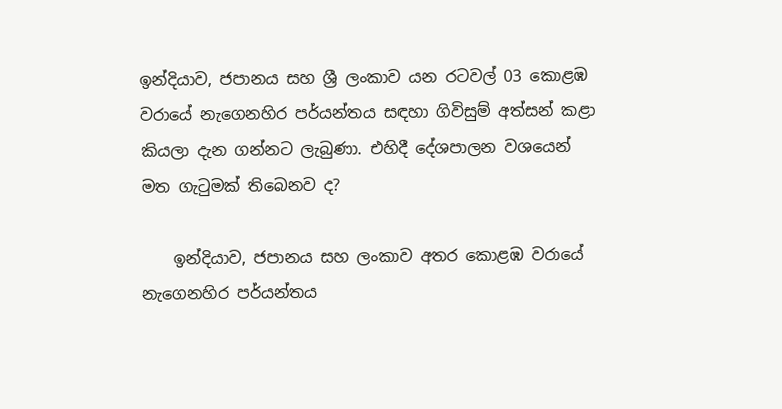ඉන්දියාව, ජපානය සහ ශ්‍රී ලංකාව යන රටවල් 03 කොළඹ වරායේ නැගෙනහිර පර්යන්තය සඳහා ගිවිසුම් අත්සන් කළා කියලා දැන ගන්නට ලැබුණා. එහිදී දේශපාලන වශයෙන් මත ගැටුමක් තිබෙනව ද?

    ඉන්දියාව, ජපානය සහ ලංකාව අතර කොළඹ වරායේ නැගෙනහිර පර්යන්තය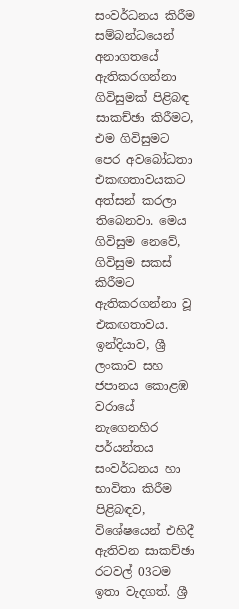සංවර්ධනය කිරීම සම්බන්ධයෙන් අනාගතයේ ඇතිකරගන්නා ගිවිසුමක් පිළිබඳ සාකච්ඡා කිරීමට, එම ගිවිසුමට පෙර අවබෝධතා එකඟතාවයකට අත්සන් කරලා තිබෙනවා. මෙය ගිවිසුම නෙවේ, ගිවිසුම සකස් කිරීමට ඇතිකරගන්නා වූ එකඟතාවය. ඉන්දියාව, ශ්‍රී ලංකාව සහ ජපානය කොළඹ වරායේ නැගෙනහිර පර්යන්තය සංවර්ධනය හා භාවිතා කිරීම පිළිබඳව, විශේෂයෙන් එහිදී ඇතිවන සාකච්ඡා රටවල් 03ටම ඉතා වැදගත්. ශ්‍රී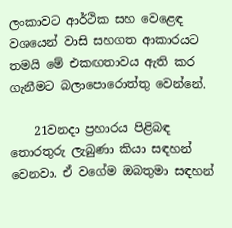ලංකාවට ආර්ථික සහ වෙළෙඳ වශයෙන් වාසි සහගත ආකාරයට තමයි මේ එකඟතාවය ඇති කර ගැනීමට බලාපොරොත්තු වෙන්නේ.

    21වනදා ප්‍රහාරය පිළිබඳ තොරතුරු ලැබුණා කියා සඳහන් වෙනවා. ඒ වගේම ඔබතුමා සඳහන්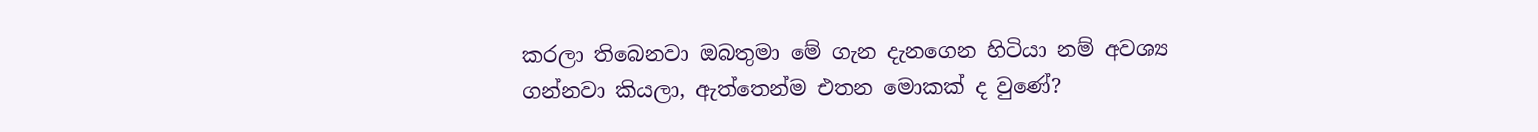කරලා තිබෙනවා ඔබතුමා මේ ගැන දැනගෙන හිටියා නම් අවශ්‍ය ගන්නවා කියලා, ඇත්තෙන්ම එතන මොකක් ද වුණේ?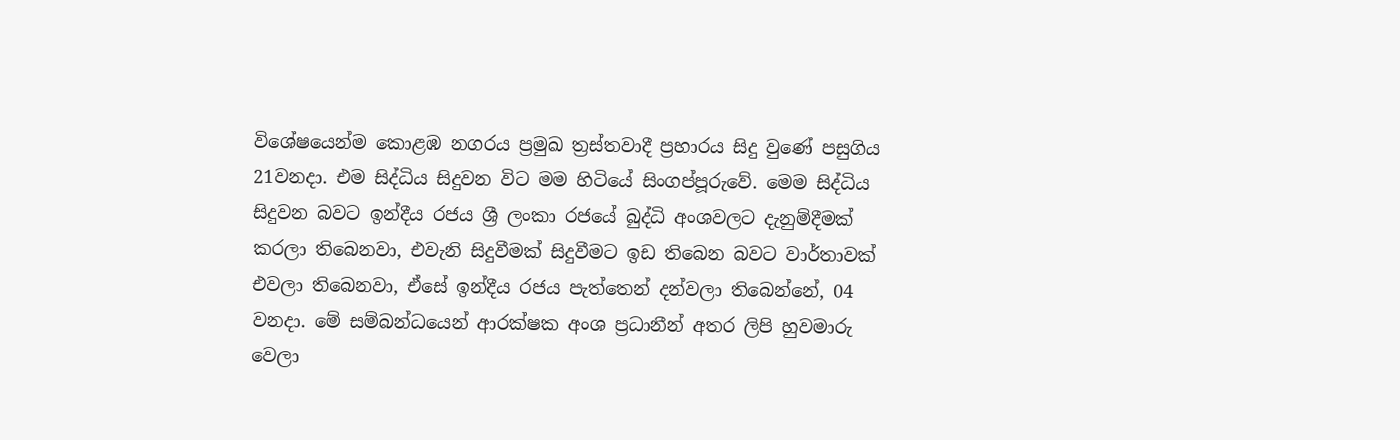විශේෂයෙන්ම කොළඹ නගරය ප්‍රමුඛ ත්‍රස්තවාදී ප්‍රහාරය සිදු වුණේ පසුගිය 21වනදා. එම සිද්ධිය සිදුවන විට මම හිටියේ සිංගප්පූරුවේ. මෙම සිද්ධිය සිදුවන බවට ඉන්දීය රජය ශ්‍රී ලංකා රජයේ බුද්ධි අංශවලට දැනුම්දීමක් කරලා තිබෙනවා, එවැනි සිදුවීමක් සිදුවීමට ඉඩ තිබෙන බවට වාර්තාවක් එවලා තිබෙනවා, ඒසේ ඉන්දීය රජය පැත්තෙන් දන්වලා තිබෙන්නේ, 04 වනදා. මේ සම්බන්ධයෙන් ආරක්ෂක අංශ ප්‍රධානීන් අතර ලිපි හුවමාරු වෙලා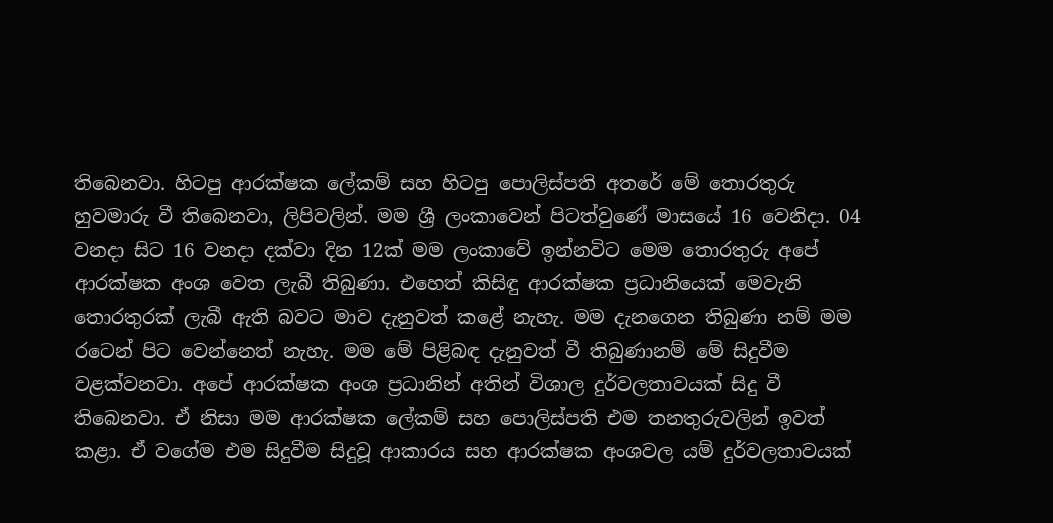තිබෙනවා. හිටපු ආරක්ෂක ලේකම් සහ හිටපු පොලිස්පති අතරේ මේ තොරතුරු හුවමාරු වී තිබෙනවා, ලිපිවලින්. මම ශ්‍රී ලංකාවෙන් පිටත්වුණේ මාසයේ 16 වෙනිදා. 04 වනදා සිට 16 වනදා දක්වා දින 12ක් මම ලංකාවේ ඉන්නවිට මෙම තොරතුරු අපේ ආරක්ෂක අංශ වෙත ලැබී තිබුණා. එහෙත් කිසිඳු ආරක්ෂක ප්‍රධානියෙක් මෙවැනි තොරතුරක් ලැබී ඇති බවට මාව දැනුවත් කළේ නැහැ. මම දැනගෙන තිබුණා නම් මම රටෙන් පිට වෙන්නෙත් නැහැ. මම මේ පිළිබඳ දැනුවත් වී තිබුණානම් මේ සිදුවීම වළක්වනවා. අපේ ආරක්ෂක අංශ ප්‍රධානින් අතින් විශාල දුර්වලතාවයක් සිදු වී තිබෙනවා. ඒ නිසා මම ආරක්ෂක ලේකම් සහ පොලිස්පති එම තනතුරුවලින් ඉවත් කළා. ඒ වගේම එම සිදුවීම සිදුවූ ආකාරය සහ ආරක්ෂක අංශවල යම් දුර්වලතාවයක්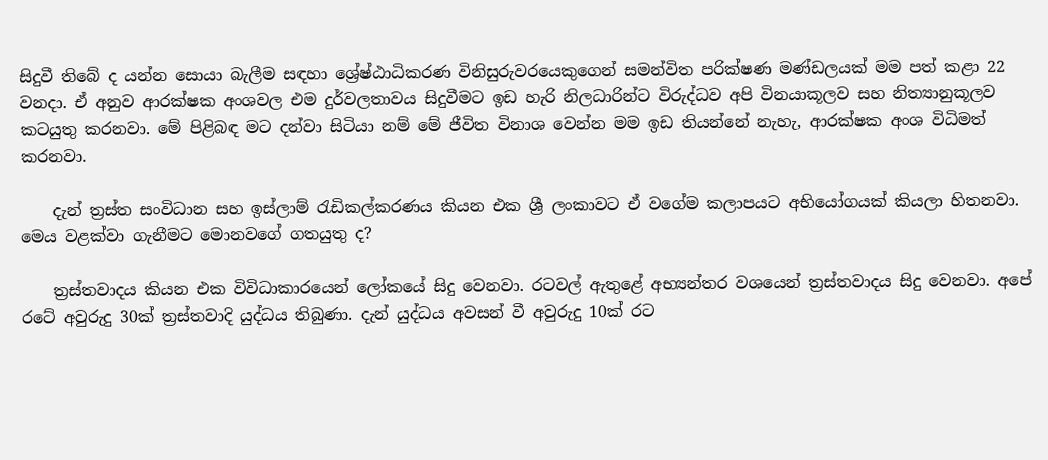සිදුවී තිබේ ද යන්න සොයා බැලීම සඳහා ශ්‍රේෂ්ඨාධිකරණ විනිසුරුවරයෙකුගෙන් සමන්විත පරික්ෂණ මණ්ඩලයක් මම පත් කළා 22 වනදා. ඒ අනුව ආරක්ෂක අංශවල එම දුර්වලතාවය සිදුවීමට ඉඩ හැරි නිලධාරින්ට විරුද්ධව අපි විනයාකූලව සහ නිත්‍යානුකූලව කටයුතු කරනවා. මේ පිළිබඳ මට දන්වා සිටියා නම් මේ ජීවිත විනාශ වෙන්න මම ඉඩ තියන්නේ නැහැ, ආරක්ෂක අංශ විධිමත් කරනවා.

    දැන් ත්‍රස්ත සංවිධාන සහ ඉස්ලාම් රැඩිකල්කරණය කියන එක ශ්‍රී ලංකාවට ඒ වගේම කලාපයට අභියෝගයක් කියලා හිතනවා. මෙය වළක්වා ගැනීමට මොනවගේ ගතයුතු ද?

    ත්‍රස්තවාදය කියන එක විවිධාකාරයෙන් ලෝකයේ සිදු වෙනවා. රටවල් ඇතුළේ අභ්‍යන්තර වශයෙන් ත්‍රස්තවාදය සිදු වෙනවා. අපේ රටේ අවුරුදු 30ක් ත්‍රස්තවාදි යුද්ධය තිබුණා. දැන් යුද්ධය අවසන් වී අවුරුදු 10ක් රට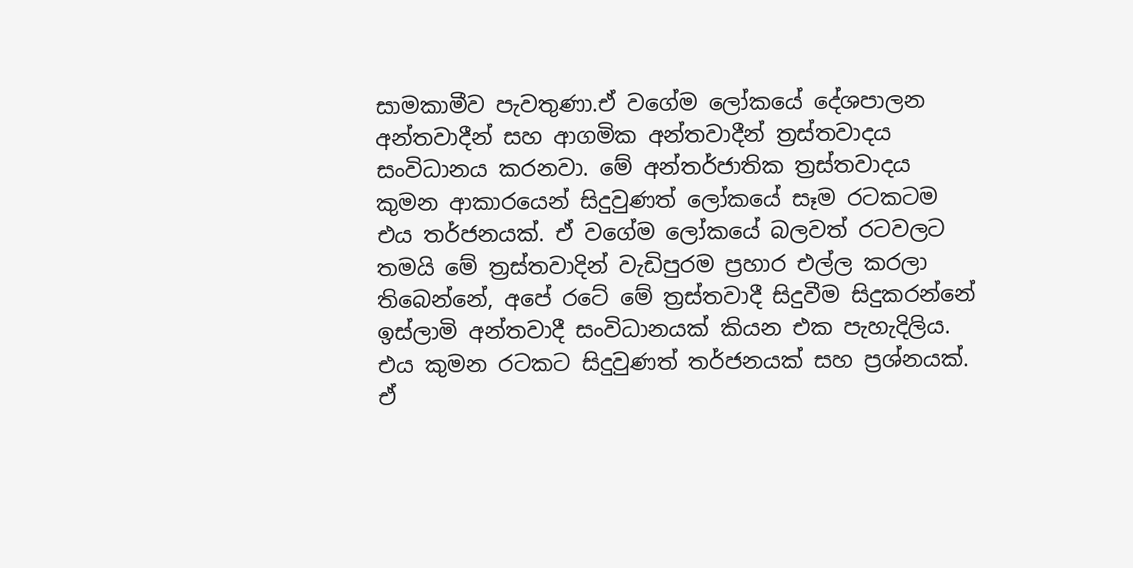සාමකාමීව පැවතුණා.ඒ වගේම ලෝකයේ දේශපාලන අන්තවාදීන් සහ ආගමික අන්තවාදීන් ත්‍රස්තවාදය සංවිධානය කරනවා. මේ අන්තර්ජාතික ත්‍රස්තවාදය කුමන ආකාරයෙන් සිදුවුණත් ලෝකයේ සෑම රටකටම එය තර්ජනයක්. ඒ වගේම ලෝකයේ බලවත් රටවලට තමයි මේ ත්‍රස්තවාදින් වැඩිපුරම ප්‍රහාර එල්ල කරලා තිබෙන්නේ, අපේ රටේ මේ ත්‍රස්තවාදී සිදුවීම සිදුකරන්නේ ඉස්ලාමි අන්තවාදී සංවිධානයක් කියන එක පැහැදිලිය. එය කුමන රටකට සිදුවුණත් තර්ජනයක් සහ ප්‍රශ්නයක්. ඒ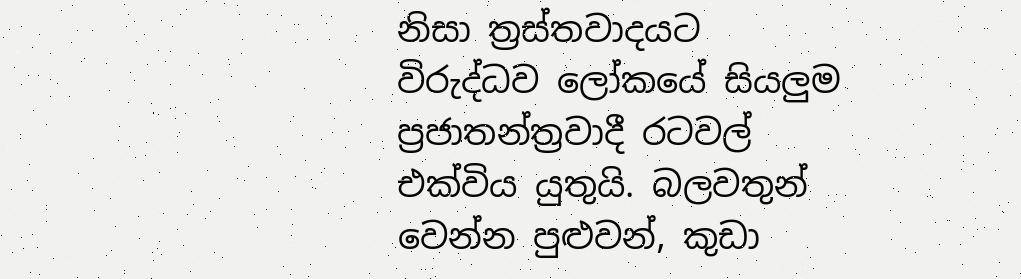නිසා ත්‍රස්තවාදයට විරුද්ධව ලෝකයේ සියලුම ප්‍රජාතන්ත්‍රවාදී රටවල් එක්විය යුතුයි. බලවතුන් වෙන්න පුළුවන්, කුඩා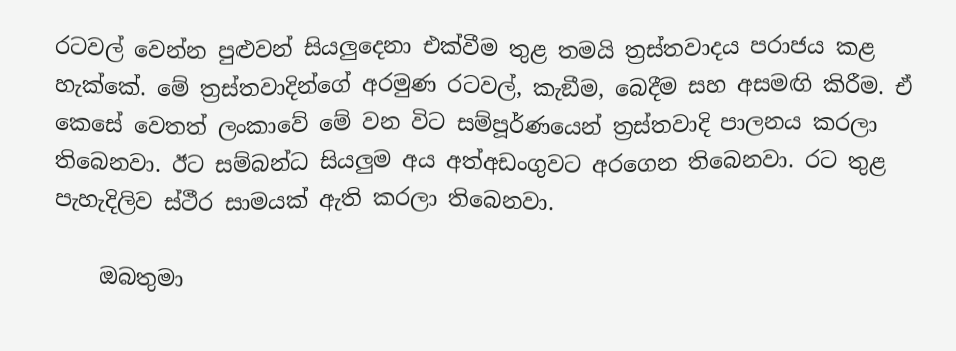රටවල් වෙන්න පුළුවන් සියලුදෙනා එක්වීම තුළ තමයි ත්‍රස්තවාදය පරාජය කළ හැක්කේ. මේ ත්‍රස්තවාදින්ගේ අරමුණ රටවල්, කැඞීම, බෙදීම සහ අසමඟි කිරීම. ඒ කෙසේ වෙතත් ලංකාවේ මේ වන විට සම්පූර්ණයෙන් ත්‍රස්තවාදි පාලනය කරලා තිබෙනවා. ඊට සම්බන්ධ සියලුම අය අත්අඩංගුවට අරගෙන තිබෙනවා. රට තුළ පැහැදිලිව ස්ථීර සාමයක් ඇති කරලා තිබෙනවා.

    ඔබතුමා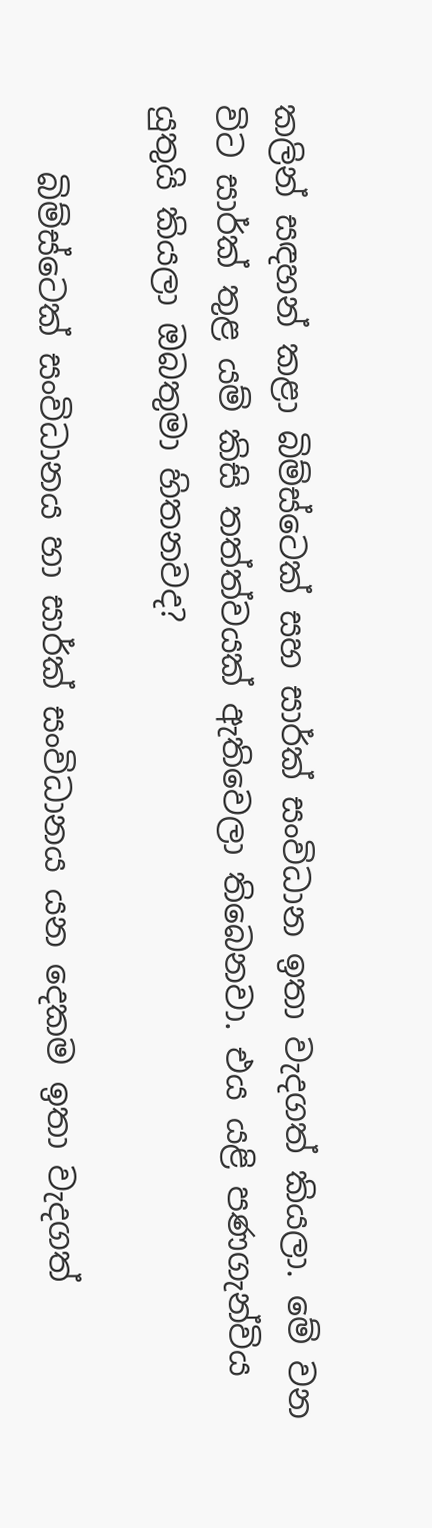කලින් සඳහන් කළා බිම්ස්ටෙක් සහ සාර්ක් සංවිධාන ඉතා වැදගත් කියලා. මේ වන විට සාර්ක් තුළ යම් කිසි තත්ත්වයක් ඇතිවෙලා තිබෙනවා. එය යළි පණගැන්විය යුතුයි කියලා ඔබතුමා හිතනවද?

    බිම්ස්ටෙක් සංවිධානය හා සාර්ක් සංවිධානය යන දෙකම ඉතා වැදගත්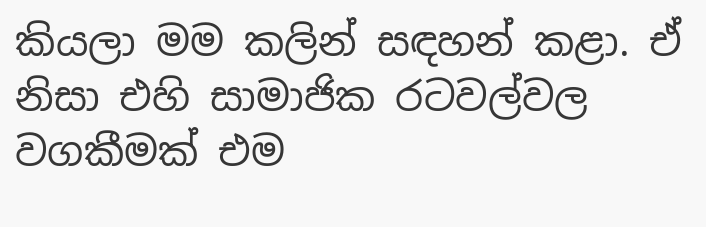කියලා මම කලින් සඳහන් කළා. ඒ නිසා එහි සාමාජික රටවල්වල වගකීමක් එම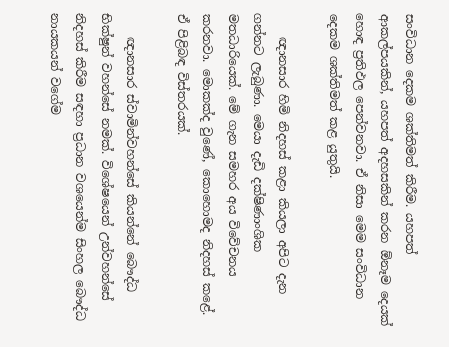සංවිධාන දෙකම ශක්තිමත් කිරීම. යහපත් ආකල්පයකින්, යහපත් අදහසකින් කරන ඕනෑම දෙයක් හොඳ ප්‍රතිඵල පෙන්වනවා. ඒ නිසා මෙම සංවිධාන දෙකම ශක්තිමත් කළ යුතුයි.

    ඥානසාර හිමි නිදහස් කළා කියලා අපිට දැන ගන්නට ලැබුණා. මෙයා දැඩි දක්ෂිණාංශික මතධාරියෙක්. මේ ගැන සමහර අය විවේචනය කරනවා. මොකක්ද වුණේ, කොහොමද නිදහස් කළේ. ඒ පිළිබඳ විස්තරයක්.

    ඥානසාර ස්වාමින්වහන්සේ කියන්නේ බෞද්ධ භික්ෂුන් වහන්සේ නමක්. විශේෂයෙන් උන්වහන්සේ නිදහස් කිරීම සඳහා ප්‍රධාන වශයෙන්ම සිංහල බෞද්ධ නායකයන් වගේම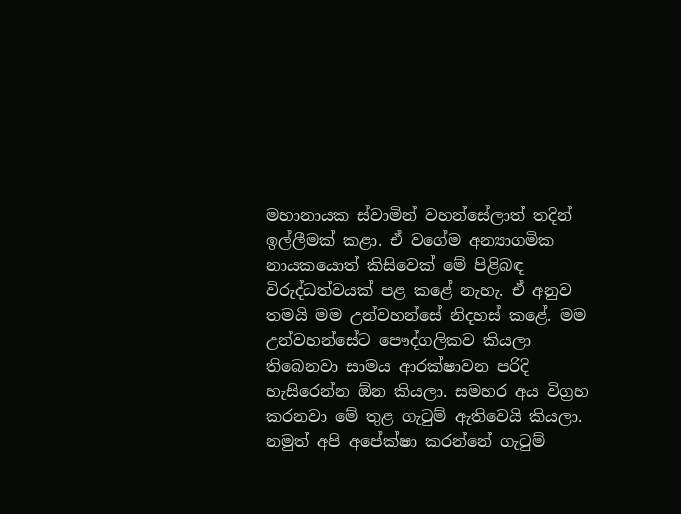මහානායක ස්වාමින් වහන්සේලාත් තදින් ඉල්ලීමක් කළා. ඒ වගේම අන්‍යාගමික නායකයොත් කිසිවෙක් මේ පිළිබඳ විරුද්ධත්වයක් පළ කළේ නැහැ. ඒ අනුව තමයි මම උන්වහන්සේ නිදහස් කළේ. මම උන්වහන්සේට පෞද්ගලිකව කියලා තිබෙනවා සාමය ආරක්ෂාවන පරිදි හැසිරෙන්න ඕන කියලා. සමහර අය විග්‍රහ කරනවා මේ තුළ ගැටුම් ඇතිවෙයි කියලා. නමුත් අපි අපේක්ෂා කරන්නේ ගැටුම්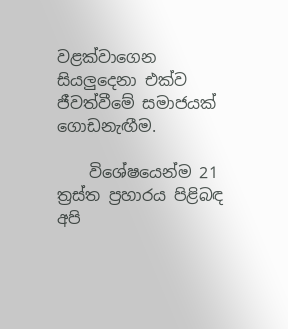වළක්වාගෙන සියලුදෙනා එක්ව ජීවත්වීමේ සමාජයක් ගොඩනැඟීම.

    විශේෂයෙන්ම 21 ත්‍රස්ත ප්‍රහාරය පිළිබඳ අපි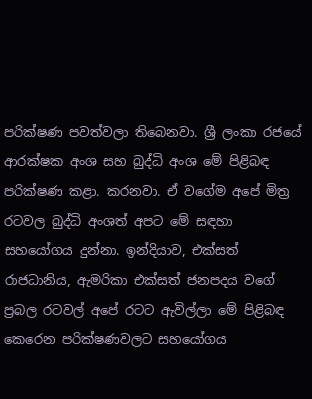පරික්ෂණ පවත්වලා තිබෙනවා. ශ්‍රී ලංකා රජයේ ආරක්ෂක අංශ සහ බුද්ධි අංශ මේ පිළිබඳ පරික්ෂණ කළා. කරනවා. ඒ වගේම අපේ මිත්‍ර රටවල බුද්ධි අංශත් අපට මේ සඳහා සහයෝගය දුන්නා. ඉන්දියාව, එක්සත් රාජධානිය, ඇමරිකා එක්සත් ජනපදය වගේ ප්‍රබල රටවල් අපේ රටට ඇවිල්ලා මේ පිළිබඳ කෙරෙන පරික්ෂණවලට සහයෝගය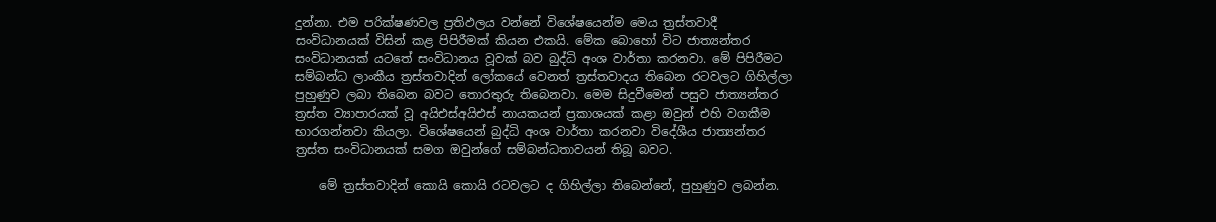දුන්නා. එම පරික්ෂණවල ප්‍රතිඵලය වන්නේ විශේෂයෙන්ම මෙය ත්‍රස්තවාදී සංවිධානයක් විසින් කළ පිපිරීමක් කියන එකයි. මේක බොහෝ විට ජාත්‍යන්තර සංවිධානයක් යටතේ සංවිධානය වූවක් බව බුද්ධි අංශ වාර්තා කරනවා. මේ පිපිරීමට සම්බන්ධ ලාංකීය ත්‍රස්තවාදින් ලෝකයේ වෙනත් ත්‍රස්තවාදය තිබෙන රටවලට ගිහිල්ලා පුහුණුව ලබා තිබෙන බවට තොරතුරු තිබෙනවා. මෙම සිදුවීමෙන් පසුව ජාත්‍යන්තර ත්‍රස්ත ව්‍යාපාරයක් වූ අයිඑස්අයිඑස් නායකයන් ප්‍රකාශයක් කළා ඔවුන් එහි වගකීම භාරගන්නවා කියලා. විශේෂයෙන් බුද්ධි අංශ වාර්තා කරනවා විදේශීය ජාත්‍යන්තර ත්‍රස්ත සංවිධානයක් සමග ඔවුන්ගේ සම්බන්ධතාවයන් තිබූ බවට.

    මේ ත්‍රස්තවාදින් කොයි කොයි රටවලට ද ගිහිල්ලා තිබෙන්නේ, පුහුණුව ලබන්න.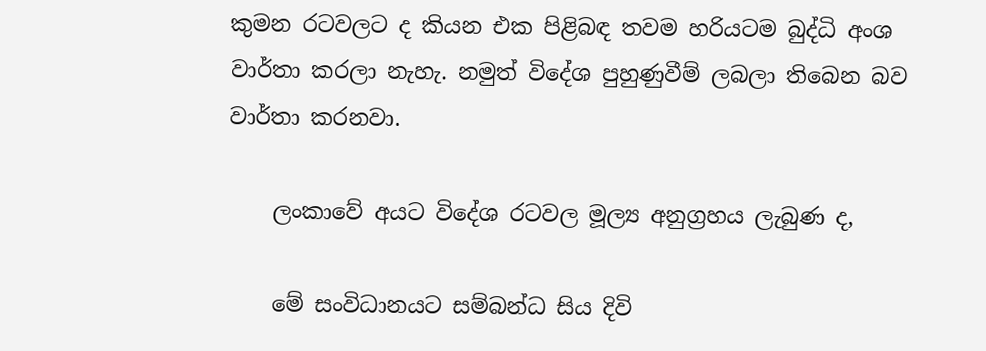කුමන රටවලට ද කියන එක පිළිබඳ තවම හරියටම බුද්ධි අංශ වාර්තා කරලා නැහැ. නමුත් විදේශ පුහුණුවීම් ලබලා තිබෙන බව වාර්තා කරනවා.

    ලංකාවේ අයට විදේශ රටවල මූල්‍ය අනුග්‍රහය ලැබුණ ද,

    මේ සංවිධානයට සම්බන්ධ සිය දිවි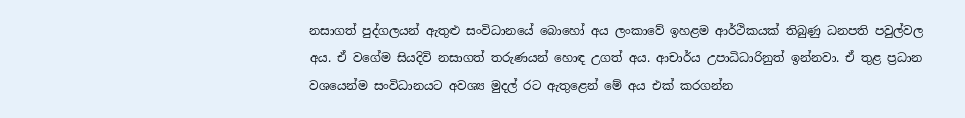නසාගත් පුද්ගලයන් ඇතුළු සංවිධානයේ බොහෝ අය ලංකාවේ ඉහළම ආර්ථිකයක් තිබුණු ධනපති පවුල්වල අය. ඒ වගේම සියදිවි නසාගත් තරුණයන් හොඳ උගත් අය. ආචාර්ය උපාධිධාරිනුත් ඉන්නවා. ඒ තුළ ප්‍රධාන වශයෙන්ම සංවිධානයට අවශ්‍ය මුදල් රට ඇතුළෙන් මේ අය එක් කරගන්න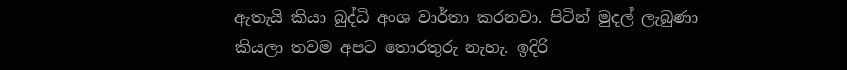ඇතැයි කියා බුද්ධි අංශ වාර්තා කරනවා. පිටින් මුදල් ලැබුණා කියලා තවම අපට තොරතුරු නැහැ. ඉදිරි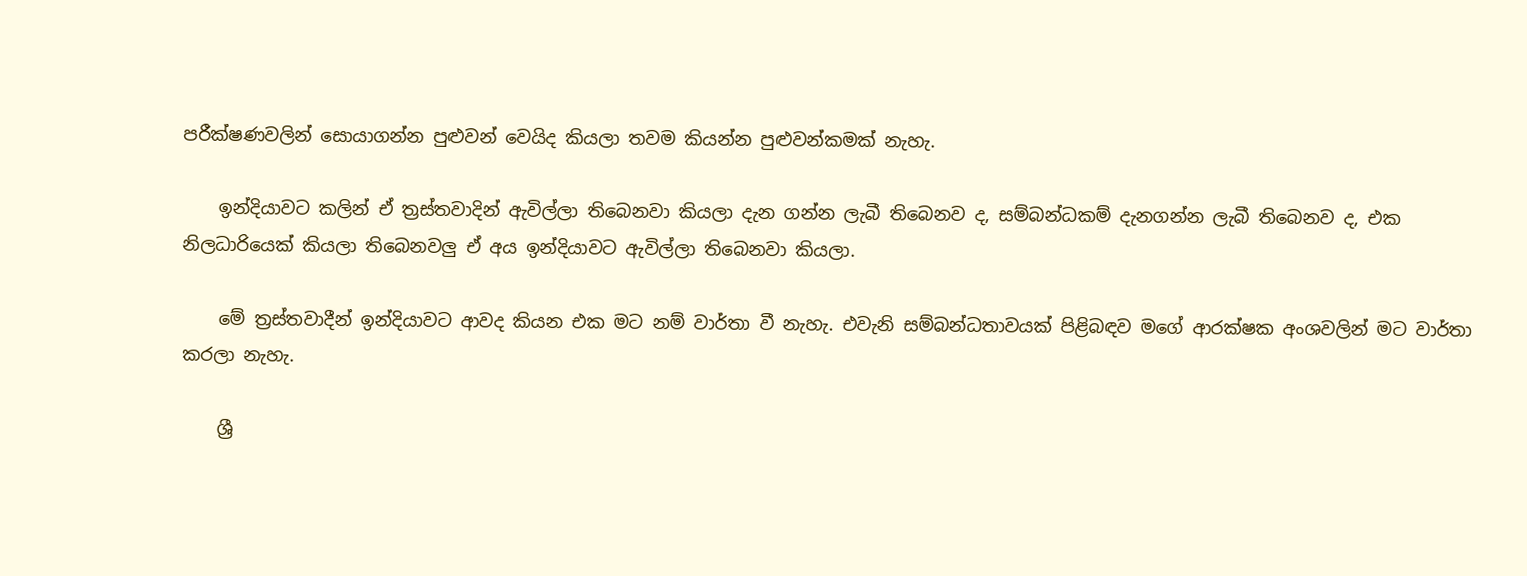පරීක්ෂණවලින් සොයාගන්න පුළුවන් වෙයිද කියලා තවම කියන්න පුළුවන්කමක් නැහැ.

    ඉන්දියාවට කලින් ඒ ත්‍රස්තවාදින් ඇවිල්ලා තිබෙනවා කියලා දැන ගන්න ලැබී තිබෙනව ද, සම්බන්ධකම් දැනගන්න ලැබී තිබෙනව ද, එක නිලධාරියෙක් කියලා තිබෙනවලු ඒ අය ඉන්දියාවට ඇවිල්ලා තිබෙනවා කියලා.

    මේ ත්‍රස්තවාදීන් ඉන්දියාවට ආවද කියන එක මට නම් වාර්තා වී නැහැ. එවැනි සම්බන්ධතාවයක් පිළිබඳව මගේ ආරක්ෂක අංශවලින් මට වාර්තා කරලා නැහැ.

    ශ්‍රී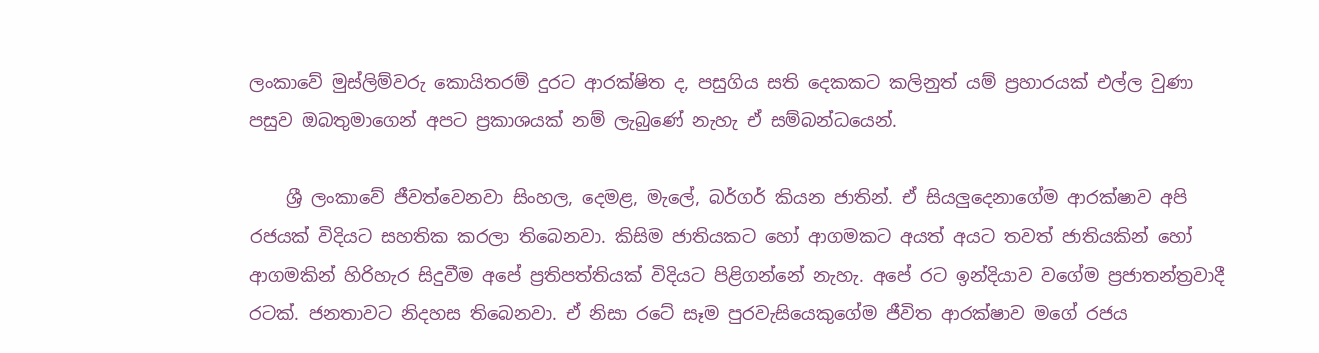ලංකාවේ මුස්ලිම්වරු කොයිතරම් දුරට ආරක්ෂිත ද, පසුගිය සති දෙකකට කලිනුත් යම් ප්‍රහාරයක් එල්ල වුණා පසුව ඔබතුමාගෙන් අපට ප්‍රකාශයක් නම් ලැබුණේ නැහැ ඒ සම්බන්ධයෙන්.

    ශ්‍රී ලංකාවේ ජීවත්වෙනවා සිංහල, දෙමළ, මැලේ, බර්ගර් කියන ජාතින්. ඒ සියලුදෙනාගේම ආරක්ෂාව අපි රජයක් විදියට සහතික කරලා තිබෙනවා. කිසිම ජාතියකට හෝ ආගමකට අයත් අයට තවත් ජාතියකින් හෝ ආගමකින් හිරිහැර සිදුවීම අපේ ප්‍රතිපත්තියක් විදියට පිළිගන්නේ නැහැ. අපේ රට ඉන්දියාව වගේම ප්‍රජාතන්ත්‍රවාදී රටක්. ජනතාවට නිදහස තිබෙනවා. ඒ නිසා රටේ සෑම පුරවැසියෙකුගේම ජීවිත ආරක්ෂාව මගේ රජය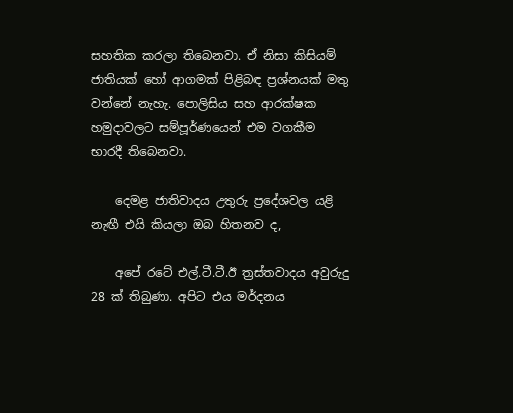සහතික කරලා තිබෙනවා. ඒ නිසා කිසියම් ජාතියක් හෝ ආගමක් පිළිබඳ ප්‍රශ්නයක් මතු වන්නේ නැහැ. පොලිසිය සහ ආරක්ෂක හමුදාවලට සම්පූර්ණයෙන් එම වගකීම භාරදී තිබෙනවා.

    දෙමළ ජාතිවාදය උතුරු ප්‍රදේශවල යළි නැඟී එයි කියලා ඔබ හිතනව ද,

    අපේ රටේ එල්.ටී.ටී.ඊ ත්‍රස්තවාදය අවුරුදු 28 ක් තිබුණා. අපිට එය මර්දනය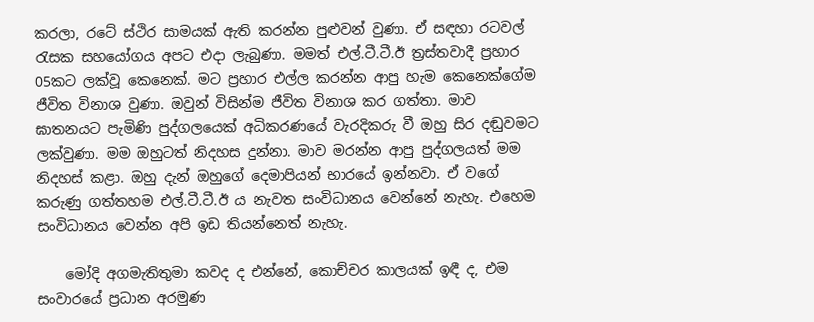කරලා, රටේ ස්ථිර සාමයක් ඇති කරන්න පුළුවන් වුණා. ඒ සඳහා රටවල් රැසක සහයෝගය අපට එදා ලැබුණා. මමත් එල්.ටී.ටී.ඊ ත්‍රස්තවාදී ප්‍රහාර 05කට ලක්වූ කෙනෙක්. මට ප්‍රහාර එල්ල කරන්න ආපු හැම කෙනෙක්ගේම ජීවිත විනාශ වුණා. ඔවුන් විසින්ම ජීවිත විනාශ කර ගත්තා. මාව ඝාතනයට පැමිණි පුද්ගලයෙක් අධිකරණයේ වැරදිකරු වී ඔහු සිර දඬුවමට ලක්වුණා. මම ඔහුටත් නිදහස දුන්නා. මාව මරන්න ආපු පුද්ගලයත් මම නිදහස් කළා. ඔහු දැන් ඔහුගේ දෙමාපියන් භාරයේ ඉන්නවා. ඒ වගේ කරුණු ගත්තහම එල්.ටී.ටී.ඊ ය නැවත සංවිධානය වෙන්නේ නැහැ. එහෙම සංවිධානය වෙන්න අපි ඉඩ තියන්නෙත් නැහැ.

    මෝදි අගමැතිතුමා කවද ද එන්නේ, කොච්චර කාලයක් ඉඳී ද, එම සංවාරයේ ප්‍රධාන අරමුණ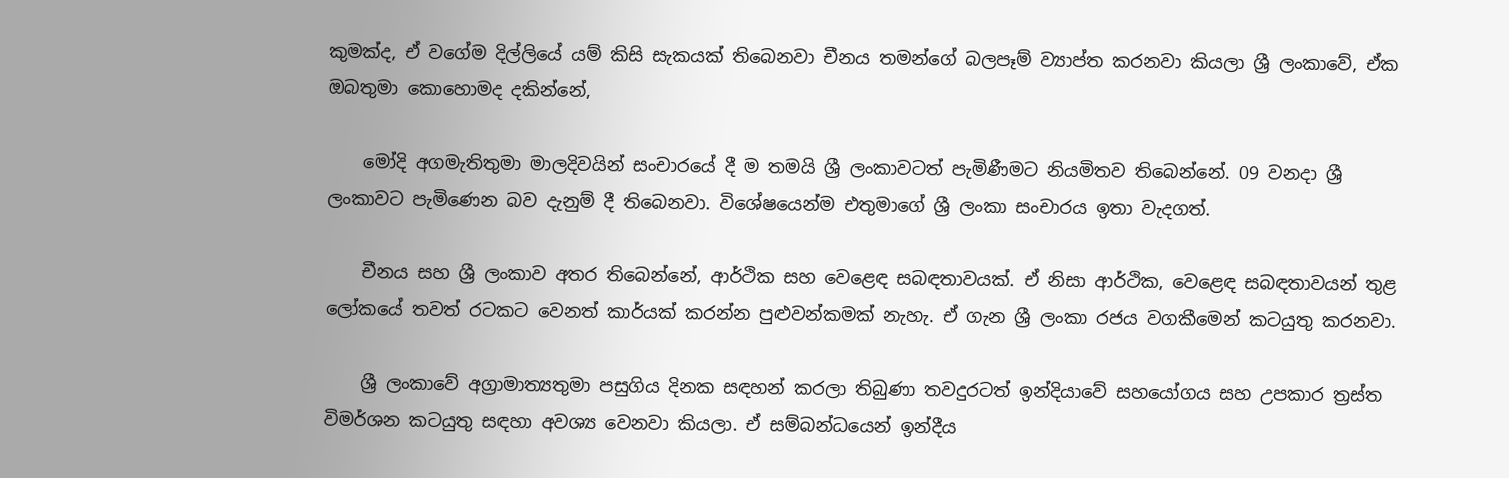කුමක්ද, ඒ වගේම දිල්ලියේ යම් කිසි සැකයක් තිබෙනවා චීනය තමන්ගේ බලපෑම් ව්‍යාප්ත කරනවා කියලා ශ්‍රී ලංකාවේ, ඒක ඔබතුමා කොහොමද දකින්නේ,

    මෝදි අගමැතිතුමා මාලදිවයින් සංචාරයේ දී ම තමයි ශ්‍රී ලංකාවටත් පැමිණීමට නියමිතව තිබෙන්නේ. 09 වනදා ශ්‍රී ලංකාවට පැමිණෙන බව දැනුම් දී තිබෙනවා. විශේෂයෙන්ම එතුමාගේ ශ්‍රී ලංකා සංචාරය ඉතා වැදගත්.

    චීනය සහ ශ්‍රී ලංකාව අතර තිබෙන්නේ, ආර්ථික සහ වෙළෙඳ සබඳතාවයක්. ඒ නිසා ආර්ථික, වෙළෙඳ සබඳතාවයන් තුළ ලෝකයේ තවත් රටකට වෙනත් කාර්යක් කරන්න පුළුවන්කමක් නැහැ. ඒ ගැන ශ්‍රී ලංකා රජය වගකීමෙන් කටයුතු කරනවා.

    ශ්‍රී ලංකාවේ අග්‍රාමාත්‍යතුමා පසුගිය දිනක සඳහන් කරලා තිබුණා තවදුරටත් ඉන්දියාවේ සහයෝගය සහ උපකාර ත්‍රස්ත විමර්ශන කටයුතු සඳහා අවශ්‍ය වෙනවා කියලා. ඒ සම්බන්ධයෙන් ඉන්දීය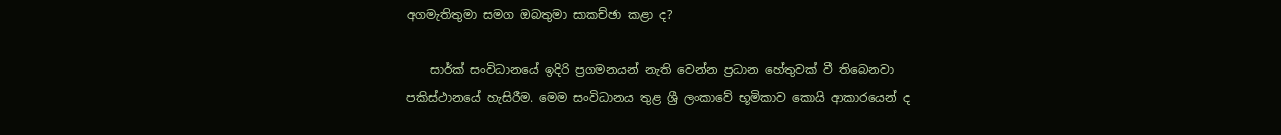අගමැතිතුමා සමග ඔබතුමා සාකච්ඡා කළා ද?

    සාර්ක් සංවිධානයේ ඉදිරි ප්‍රගමනයන් නැති වෙන්න ප්‍රධාන හේතුවක් වී තිබෙනවා පකිස්ථානයේ හැසිරීම. මෙම සංවිධානය තුළ ශ්‍රී ලංකාවේ භූමිකාව කොයි ආකාරයෙන් ද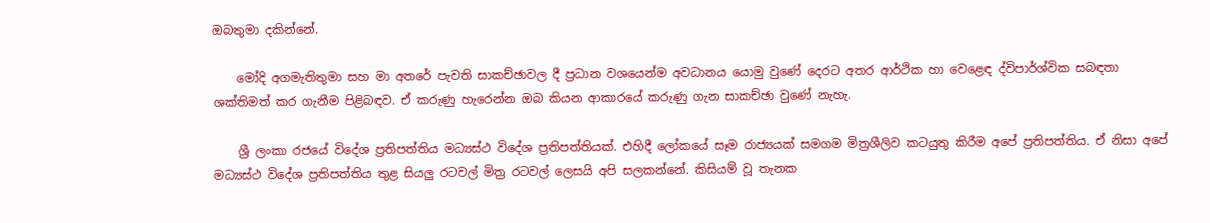ඔබතුමා දකින්නේ.

    මෝදි අගමැතිතුමා සහ මා අතරේ පැවති සාකච්ඡාවල දී ප්‍රධාන වශයෙන්ම අවධානය යොමු වුණේ දෙරට අතර ආර්ථික හා වෙළෙඳ ද්විපාර්ශ්වික සබඳතා ශක්තිමත් කර ගැනීම පිළිබඳව. ඒ කරුණු හැරෙන්න ඔබ කියන ආකාරයේ කරුණු ගැන සාකච්ඡා වුණේ නැහැ.

    ශ්‍රී ලංකා රජයේ විදේශ ප්‍රතිපත්තිය මධ්‍යස්ථ විදේශ ප්‍රතිපත්තියක්. එහිදී ලෝකයේ සෑම රාජ්‍යයක් සමගම මිත්‍රශීලිව කටයුතු කිරීම අපේ ප්‍රතිපත්තිය. ඒ නිසා අපේ මධ්‍යස්ථ විදේශ ප්‍රතිපත්තිය තුළ සියලු රටවල් මිත්‍ර රටවල් ලෙසයි අපි සලකන්නේ. කිසියම් වූ තැනක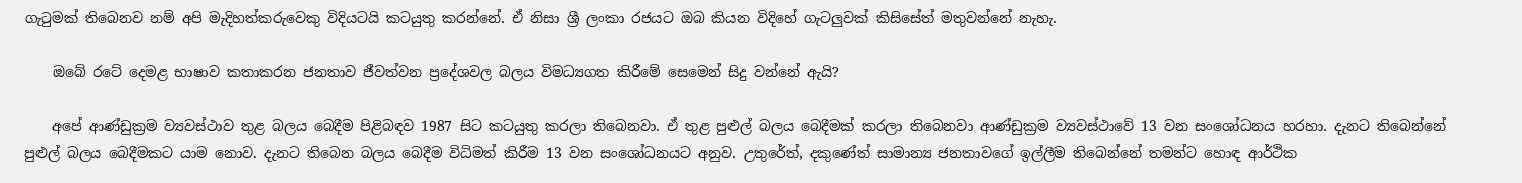ගැටුමක් තිබෙනව නම් අපි මැදිහත්කරුවෙකු විදියටයි කටයුතු කරන්නේ. ඒ නිසා ශ්‍රී ලංකා රජයට ඔබ කියන විදිහේ ගැටලුවක් කිසිසේත් මතුවන්නේ නැහැ.

    ඔබේ රටේ දෙමළ භාෂාව කතාකරන ජනතාව ජීවත්වන ප්‍රදේශවල බලය විමධ්‍යගත කිරීමේ සෙමෙන් සිදු වන්නේ ඇයි?

    අපේ ආණ්ඩුක්‍රම ව්‍යවස්ථාව තුළ බලය බෙදීම පිළිබඳව 1987 සිට කටයුතු කරලා තිබෙනවා. ඒ තුළ පුළුල් බලය බෙදීමක් කරලා තිබෙනවා ආණ්ඩුක්‍රම ව්‍යවස්ථාවේ 13 වන සංශෝධනය හරහා. දැනට තිබෙන්නේ පුළුල් බලය බෙදීමකට යාම නොව. දැනට තිබෙන බලය බෙදීම විධිමත් කිරීම 13 වන සංශෝධනයට අනුව. උතුරේත්, දකුණේත් සාමාන්‍ය ජනතාවගේ ඉල්ලීම තිබෙන්නේ තමන්ට හොඳ ආර්ථික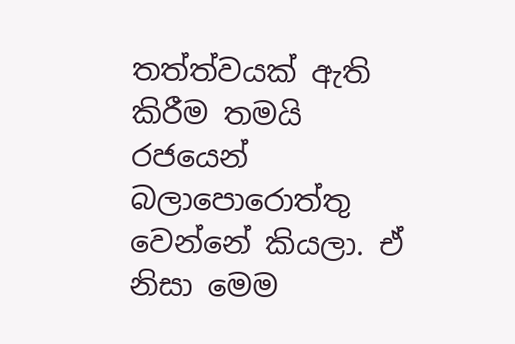තත්ත්වයක් ඇති කිරීම තමයි රජයෙන් බලාපොරොත්තු වෙන්නේ කියලා. ඒ නිසා මෙම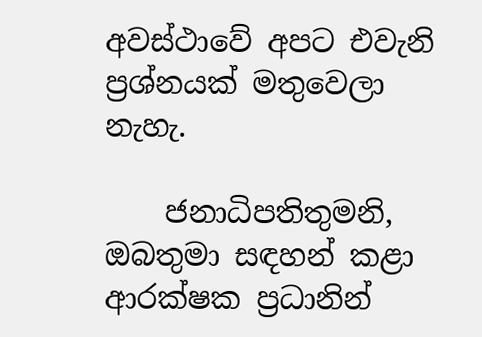අවස්ථාවේ අපට එවැනි ප්‍රශ්නයක් මතුවෙලා නැහැ.

    ජනාධිපතිතුමනි, ඔබතුමා සඳහන් කළා ආරක්ෂක ප්‍රධානින්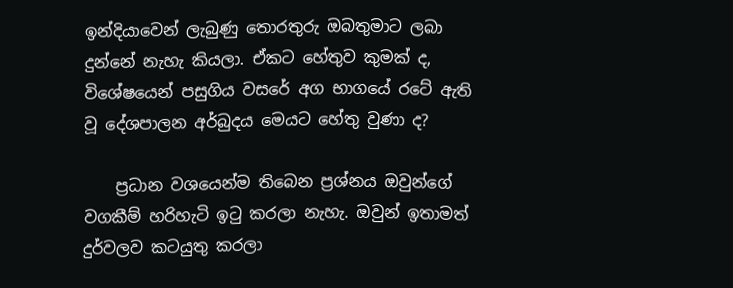ඉන්දියාවෙන් ලැබුණු තොරතුරු ඔබතුමාට ලබා දුන්නේ නැහැ කියලා. ඒකට හේතුව කුමක් ද, විශේෂයෙන් පසුගිය වසරේ අග භාගයේ රටේ ඇති වූ දේශපාලන අර්බුදය මෙයට හේතු වුණා ද?

    ප්‍රධාන වශයෙන්ම තිබෙන ප්‍රශ්නය ඔවුන්ගේ වගකීම් හරිහැටි ඉටු කරලා නැහැ. ඔවුන් ඉතාමත් දුර්වලව කටයුතු කරලා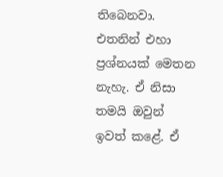තිබෙනවා. එතනින් එහා ප්‍රශ්නයක් මෙතන නැහැ. ඒ නිසා තමයි ඔවුන් ඉවත් කළේ. ඒ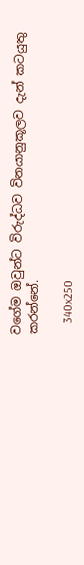වගේම ඔවුන්ට විරුද්ධව විනයානුකූලව දැන් කටයුතු කරන්නේ.

    340x250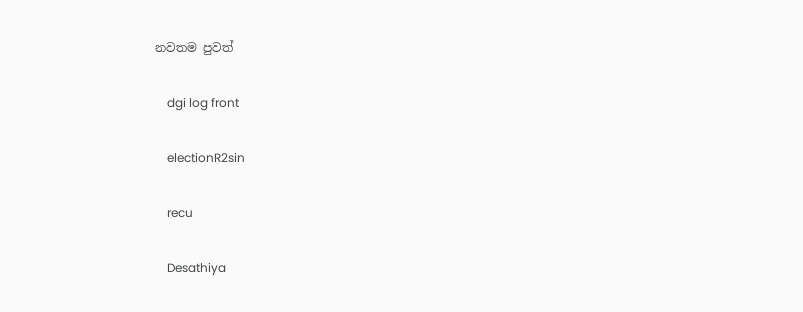නවතම පුවත්

    dgi log front

    electionR2sin

    recu

    Desathiya